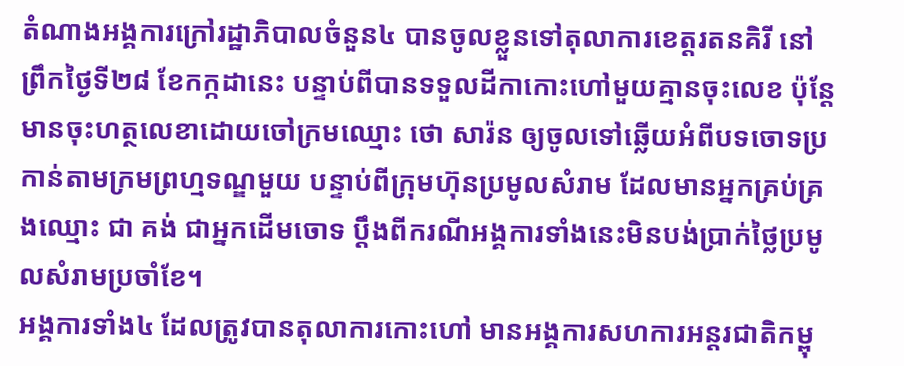តំណាងអង្គការក្រៅរដ្ឋាភិបាលចំនួន៤ បានចូលខ្លួនទៅតុលាការខេត្តរតនគិរី នៅព្រឹកថ្ងៃទី២៨ ខែកក្កដានេះ បន្ទាប់ពីបានទទួលដីកាកោះហៅមួយគ្មានចុះលេខ ប៉ុន្តែមានចុះហត្ថលេខាដោយចៅក្រមឈ្មោះ ថោ សារ៉ន ឲ្យចូលទៅឆ្លើយអំពីបទចោទប្រកាន់តាមក្រមព្រហ្មទណ្ឌមួយ បន្ទាប់ពីក្រុមហ៊ុនប្រមូលសំរាម ដែលមានអ្នកគ្រប់គ្រងឈ្មោះ ជា គង់ ជាអ្នកដើមចោទ ប្តឹងពីករណីអង្គការទាំងនេះមិនបង់ប្រាក់ថ្លៃប្រមូលសំរាមប្រចាំខែ។
អង្គការទាំង៤ ដែលត្រូវបានតុលាការកោះហៅ មានអង្គការសហការអន្តរជាតិកម្ពុ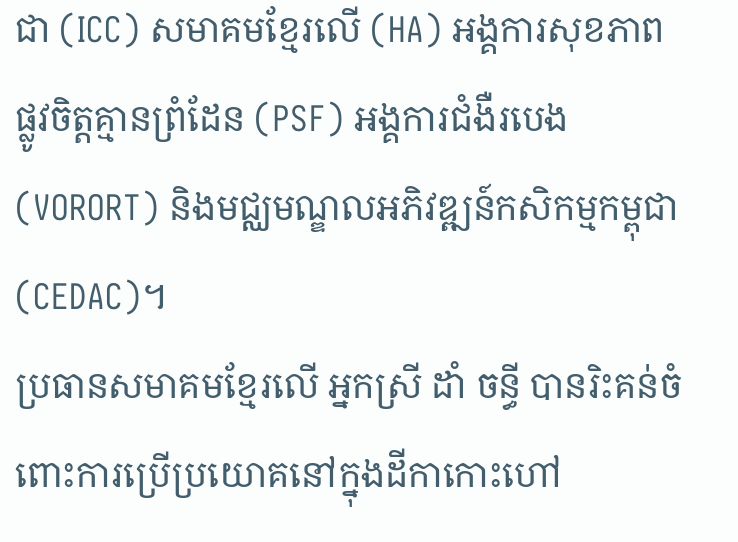ជា (ICC) សមាគមខ្មែរលើ (HA) អង្គការសុខភាពផ្លូវចិត្តគ្មានព្រំដែន (PSF) អង្គការជំងឺរបេង (VORORT) និងមជ្ឈមណ្ឌលអភិវឌ្ឍន៍កសិកម្មកម្ពុជា (CEDAC)។
ប្រធានសមាគមខ្មែរលើ អ្នកស្រី ដាំ ចន្ធី បានរិះគន់ចំពោះការប្រើប្រយោគនៅក្នុងដីកាកោះហៅ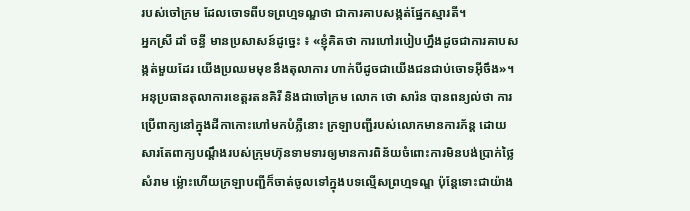របស់ចៅក្រម ដែលចោទពីបទព្រហ្មទណ្ឌថា ជាការគាបសង្កត់ផ្នែកស្មារតី។
អ្នកស្រី ដាំ ចន្ធី មានប្រសាសន៍ដូច្នេះ ៖ «ខ្ញុំគិតថា ការហៅរបៀបហ្នឹងដូចជាការគាបសង្កត់មួយដែរ យើងប្រឈមមុខនឹងតុលាការ ហាក់បីដូចជាយើងជនជាប់ចោទអ៊ីចឹង»។
អនុប្រធានតុលាការខេត្តរតនគិរី និងជាចៅក្រម លោក ថោ សារ៉ន បានពន្យល់ថា ការប្រើពាក្យនៅក្នុងដីកាកោះហៅមកបំភ្លឺនោះ ក្រឡាបញ្ជីរបស់លោកមានការភ័ន្ត ដោយសារតែពាក្យបណ្តឹងរបស់ក្រុមហ៊ុនទាមទារឲ្យមានការពិន័យចំពោះការមិនបង់ប្រាក់ថ្លៃសំរាម ម៉្លោះហើយក្រឡាបញ្ជីក៏ចាត់ចូលទៅក្នុងបទល្មើសព្រហ្មទណ្ឌ ប៉ុន្តែទោះជាយ៉ាង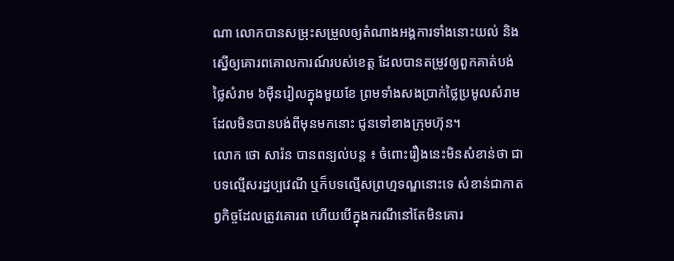ណា លោកបានសម្រុះសម្រួលឲ្យតំណាងអង្គការទាំងនោះយល់ និងស្នើឲ្យគោរពគោលការណ៍របស់ខេត្ត ដែលបានតម្រូវឲ្យពួកគាត់បង់ថ្លៃសំរាម ៦ម៉ឺនរៀលក្នុងមួយខែ ព្រមទាំងសងប្រាក់ថ្លៃប្រមូលសំរាមដែលមិនបានបង់ពីមុនមកនោះ ជូនទៅខាងក្រុមហ៊ុន។
លោក ថោ សារ៉ន បានពន្យល់បន្ត ៖ ចំពោះរឿងនេះមិនសំខាន់ថា ជាបទល្មើសរដ្ឋប្បវេណី ឬក៏បទល្មើសព្រហ្មទណ្ឌនោះទេ សំខាន់ជាកាតព្វកិច្ចដែលត្រូវគោរព ហើយបើក្នុងករណីនៅតែមិនគោរ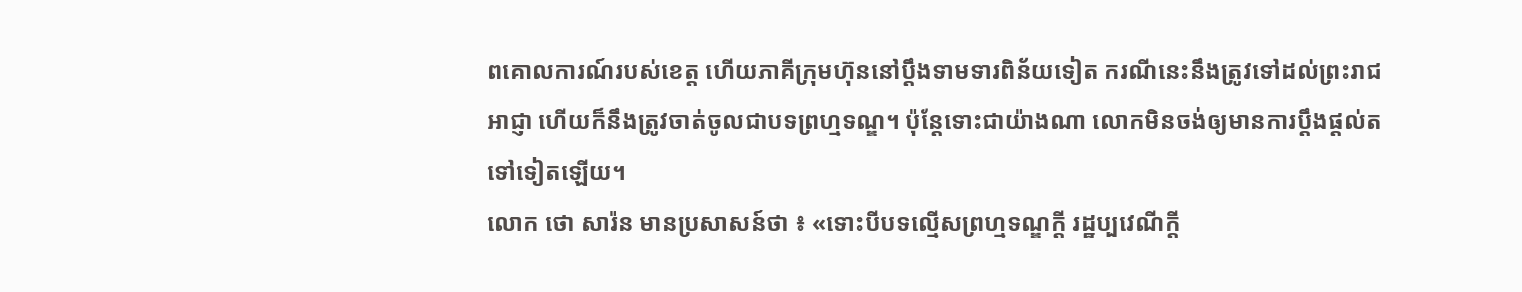ពគោលការណ៍របស់ខេត្ត ហើយភាគីក្រុមហ៊ុននៅប្តឹងទាមទារពិន័យទៀត ករណីនេះនឹងត្រូវទៅដល់ព្រះរាជអាជ្ញា ហើយក៏នឹងត្រូវចាត់ចូលជាបទព្រហ្មទណ្ឌ។ ប៉ុន្តែទោះជាយ៉ាងណា លោកមិនចង់ឲ្យមានការប្ដឹងផ្ដល់តទៅទៀតឡើយ។
លោក ថោ សារ៉ន មានប្រសាសន៍ថា ៖ «ទោះបីបទល្មើសព្រហ្មទណ្ឌក្តី រដ្ឋប្បវេណីក្តី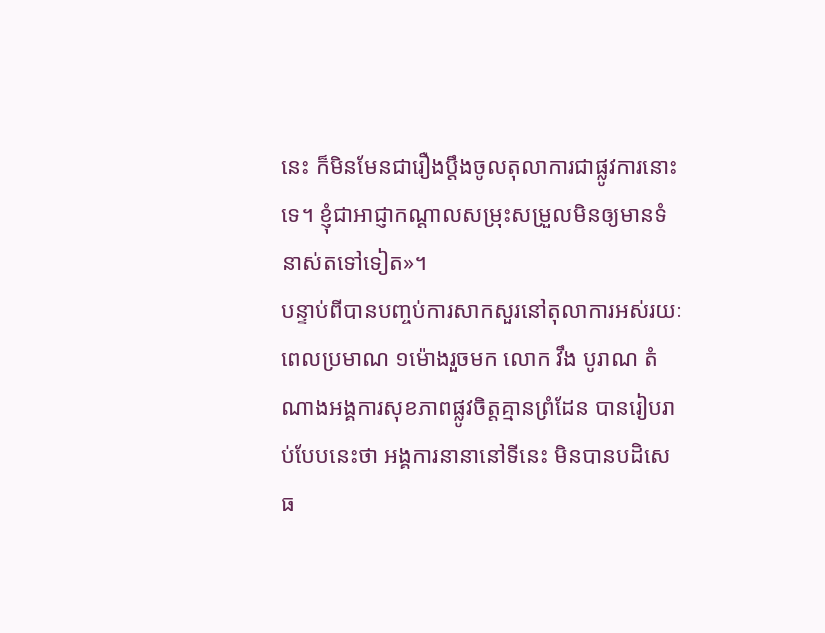នេះ ក៏មិនមែនជារឿងប្តឹងចូលតុលាការជាផ្លូវការនោះទេ។ ខ្ញុំជាអាជ្ញាកណ្ដាលសម្រុះសម្រួលមិនឲ្យមានទំនាស់តទៅទៀត»។
បន្ទាប់ពីបានបញ្ចប់ការសាកសួរនៅតុលាការអស់រយៈពេលប្រមាណ ១ម៉ោងរួចមក លោក វឹង បូរាណ តំណាងអង្គការសុខភាពផ្លូវចិត្តគ្មានព្រំដែន បានរៀបរាប់បែបនេះថា អង្គការនានានៅទីនេះ មិនបានបដិសេធ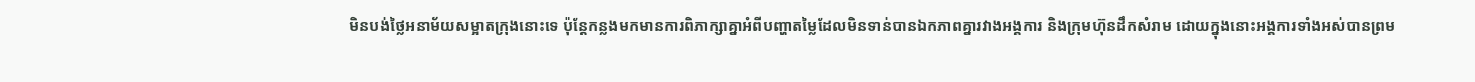មិនបង់ថ្លៃអនាម័យសម្អាតក្រុងនោះទេ ប៉ុន្តែកន្លងមកមានការពិភាក្សាគ្នាអំពីបញ្ហាតម្លៃដែលមិនទាន់បានឯកភាពគ្នារវាងអង្គការ និងក្រុមហ៊ុនដឹកសំរាម ដោយក្នុងនោះអង្គការទាំងអស់បានព្រម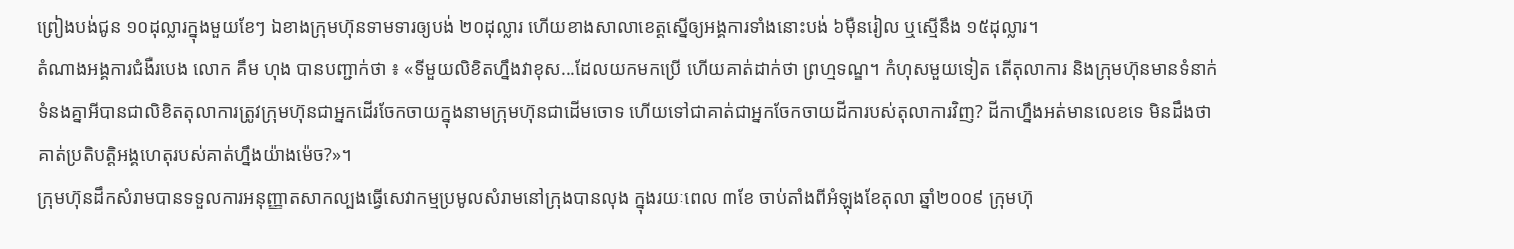ព្រៀងបង់ជូន ១០ដុល្លារក្នុងមួយខែៗ ឯខាងក្រុមហ៊ុនទាមទារឲ្យបង់ ២០ដុល្លារ ហើយខាងសាលាខេត្តស្នើឲ្យអង្គការទាំងនោះបង់ ៦ម៉ឺនរៀល ឬស្មើនឹង ១៥ដុល្លារ។
តំណាងអង្គការជំងឺរបេង លោក គឹម ហុង បានបញ្ជាក់ថា ៖ «ទីមួយលិខិតហ្នឹងវាខុស...ដែលយកមកប្រើ ហើយគាត់ដាក់ថា ព្រហ្មទណ្ឌ។ កំហុសមួយទៀត តើតុលាការ និងក្រុមហ៊ុនមានទំនាក់ទំនងគ្នាអីបានជាលិខិតតុលាការត្រូវក្រុមហ៊ុនជាអ្នកដើរចែកចាយក្នុងនាមក្រុមហ៊ុនជាដើមចោទ ហើយទៅជាគាត់ជាអ្នកចែកចាយដីការបស់តុលាការវិញ? ដីកាហ្នឹងអត់មានលេខទេ មិនដឹងថា គាត់ប្រតិបត្តិអង្គហេតុរបស់គាត់ហ្នឹងយ៉ាងម៉េច?»។
ក្រុមហ៊ុនដឹកសំរាមបានទទួលការអនុញ្ញាតសាកល្បងធ្វើសេវាកម្មប្រមូលសំរាមនៅក្រុងបានលុង ក្នុងរយៈពេល ៣ខែ ចាប់តាំងពីអំឡុងខែតុលា ឆ្នាំ២០០៩ ក្រុមហ៊ុ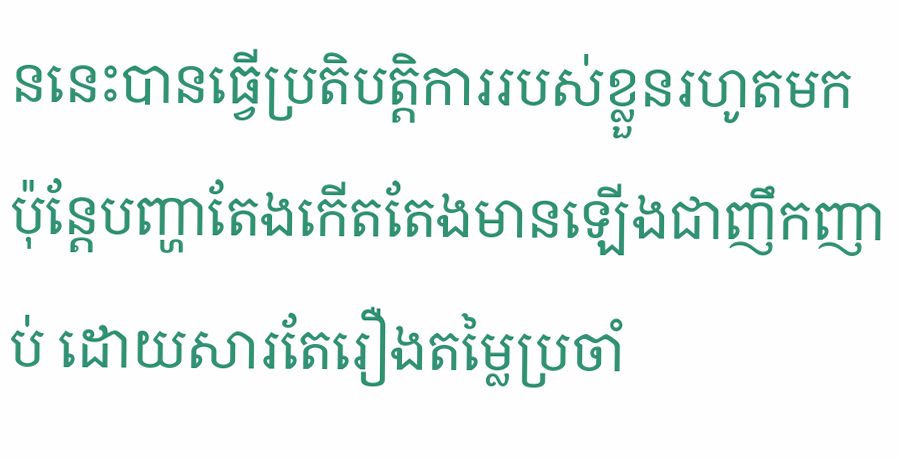ននេះបានធ្វើប្រតិបត្តិការរបស់ខ្លួនរហូតមក ប៉ុន្តែបញ្ហាតែងកើតតែងមានឡើងជាញឹកញាប់ ដោយសារតែរឿងតម្លៃប្រចាំ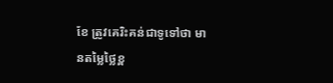ខែ ត្រូវគេរិះគន់ជាទូទៅថា មានតម្លៃថ្លៃខ្ព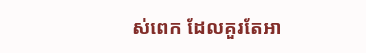ស់ពេក ដែលគួរតែអា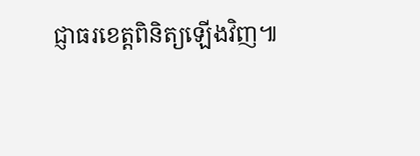ជ្ញាធរខេត្តពិនិត្យឡើងវិញ៕